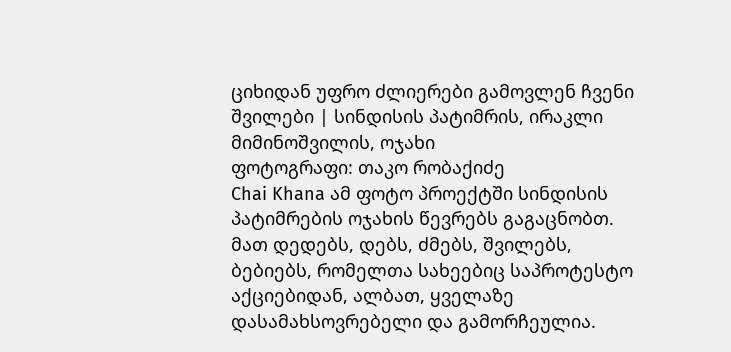ციხიდან უფრო ძლიერები გამოვლენ ჩვენი შვილები | სინდისის პატიმრის, ირაკლი მიმინოშვილის, ოჯახი
ფოტოგრაფი: თაკო რობაქიძე
Chai Khana ამ ფოტო პროექტში სინდისის პატიმრების ოჯახის წევრებს გაგაცნობთ. მათ დედებს, დებს, ძმებს, შვილებს, ბებიებს, რომელთა სახეებიც საპროტესტო აქციებიდან, ალბათ, ყველაზე დასამახსოვრებელი და გამორჩეულია.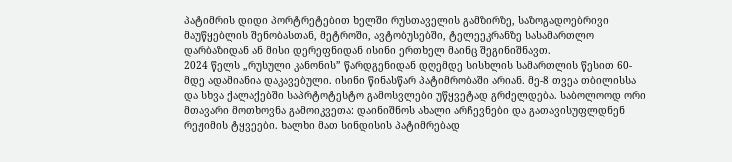პატიმრის დიდი პორტრეტებით ხელში რუსთაველის გამზირზე, საზოგადოებრივი მაუწყებლის შენობასთან, მეტროში, ავტობუსებში, ტელეეკრანზე სასამართლო დარბაზიდან ან მისი დერეფნიდან ისინი ერთხელ მაინც შეგინიშნავთ.
2024 წელს „რუსული კანონის” წარდგენიდან დღემდე სისხლის სამართლის წესით 60-მდე ადამიანია დაკავებული. ისინი წინასწარ პატიმრობაში არიან. მე-8 თვეა თბილისსა და სხვა ქალაქებში საპრტოტესტო გამოსვლები უწყვეტად გრძელდება. საბოლოოდ ორი მთავარი მოთხოვნა გამოიკვეთა: დაინიშნოს ახალი არჩევნები და გათავისუფლდნენ რეჟიმის ტყვეები. ხალხი მათ სინდისის პატიმრებად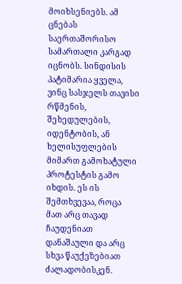მოიხსენიებს. ამ ცნებას საერთაშორისო სამართალი კარგად იცნობს. სინდისის პატიმარია ყველა, ვინც სასჯელს თავისი რწმენის, შეხედულების, იდენტობის, ან ხელისუფლების მიმართ გამოხატული პროტესტის გამო იხდის. ეს ის შემთხვევაა, როცა მათ არც თავად ჩაუდენიათ დანაშაული და არც სხვა წაუქეზებიათ ძალადობისკენ.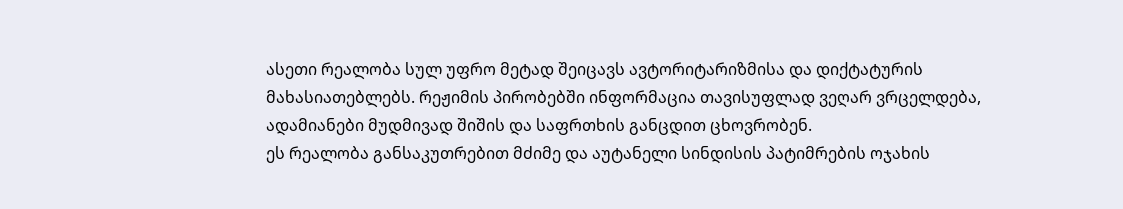ასეთი რეალობა სულ უფრო მეტად შეიცავს ავტორიტარიზმისა და დიქტატურის მახასიათებლებს. რეჟიმის პირობებში ინფორმაცია თავისუფლად ვეღარ ვრცელდება, ადამიანები მუდმივად შიშის და საფრთხის განცდით ცხოვრობენ.
ეს რეალობა განსაკუთრებით მძიმე და აუტანელი სინდისის პატიმრების ოჯახის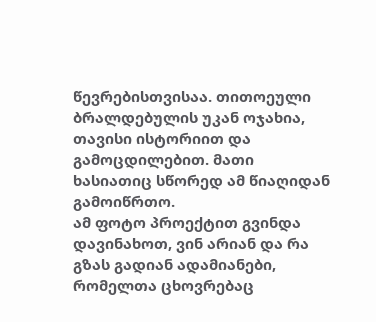წევრებისთვისაა. თითოეული ბრალდებულის უკან ოჯახია, თავისი ისტორიით და გამოცდილებით. მათი ხასიათიც სწორედ ამ წიაღიდან გამოიწრთო.
ამ ფოტო პროექტით გვინდა დავინახოთ, ვინ არიან და რა გზას გადიან ადამიანები, რომელთა ცხოვრებაც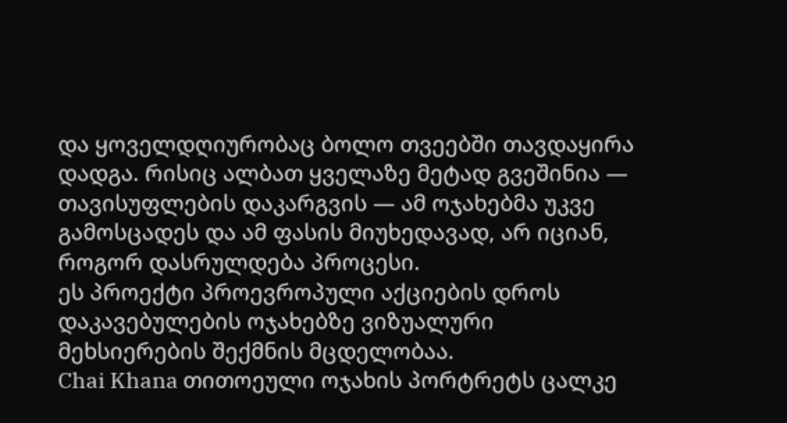და ყოველდღიურობაც ბოლო თვეებში თავდაყირა დადგა. რისიც ალბათ ყველაზე მეტად გვეშინია — თავისუფლების დაკარგვის — ამ ოჯახებმა უკვე გამოსცადეს და ამ ფასის მიუხედავად, არ იციან, როგორ დასრულდება პროცესი.
ეს პროექტი პროევროპული აქციების დროს დაკავებულების ოჯახებზე ვიზუალური მეხსიერების შექმნის მცდელობაა.
Chai Khana თითოეული ოჯახის პორტრეტს ცალკე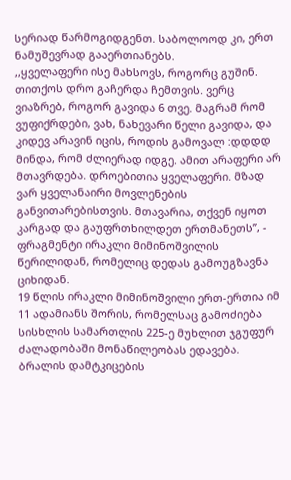სერიად წარმოგიდგენთ. საბოლოოდ კი, ერთ ნამუშევრად გააერთიანებს.
,,ყველაფერი ისე მახსოვს, როგორც გუშინ. თითქოს დრო გაჩერდა ჩემთვის. ვერც ვიაზრებ, როგორ გავიდა 6 თვე. მაგრამ რომ ვუფიქრდები, ვახ, ნახევარი წელი გავიდა, და კიდევ არავინ იცის, როდის გამოვალ :დდდდ
მინდა, რომ ძლიერად იდგე. ამით არაფერი არ მთავრდება. დროებითია ყველაფერი. მზად ვარ ყველანაირი მოვლენების განვითარებისთვის. მთავარია, თქვენ იყოთ კარგად და გაუფრთხილდეთ ერთმანეთს”, - ფრაგმენტი ირაკლი მიმინოშვილის წერილიდან, რომელიც დედას გამოუგზავნა ციხიდან.
19 წლის ირაკლი მიმინოშვილი ერთ-ერთია იმ 11 ადამიანს შორის, რომელსაც გამოძიება სისხლის სამართლის 225-ე მუხლით ჯგუფურ ძალადობაში მონაწილეობას ედავება. ბრალის დამტკიცების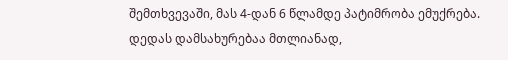შემთხვევაში, მას 4-დან 6 წლამდე პატიმრობა ემუქრება.
დედას დამსახურებაა მთლიანად,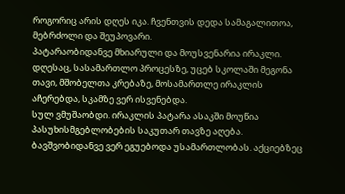როგორიც არის დღეს იკა. ჩვენთვის დედა სამაგალითოა, მებრძოლი და შეუპოვარი.
პატარაობიდანვე მხიარული და მოუსვენარია ირაკლი. დღესაც, სასამართლო პროცესზე, უცებ სკოლაში მეგონა თავი, მშობელთა კრებაზე, მოსამართლე ირაკლის აჩერებდა, სკამზე ვერ ისვენებდა.
სულ ვმუშაობდი. ირაკლის პატარა ასაკში მოუწია პასუხისმგებლობების საკუთარ თავზე აღება.
ბავშვობიდანვე ვერ ეგუებოდა უსამართლობას. აქციებზეც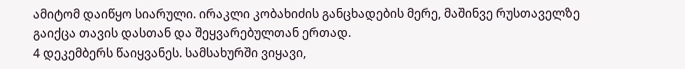ამიტომ დაიწყო სიარული. ირაკლი კობახიძის განცხადების მერე, მაშინვე რუსთაველზე გაიქცა თავის დასთან და შეყვარებულთან ერთად.
4 დეკემბერს წაიყვანეს. სამსახურში ვიყავი,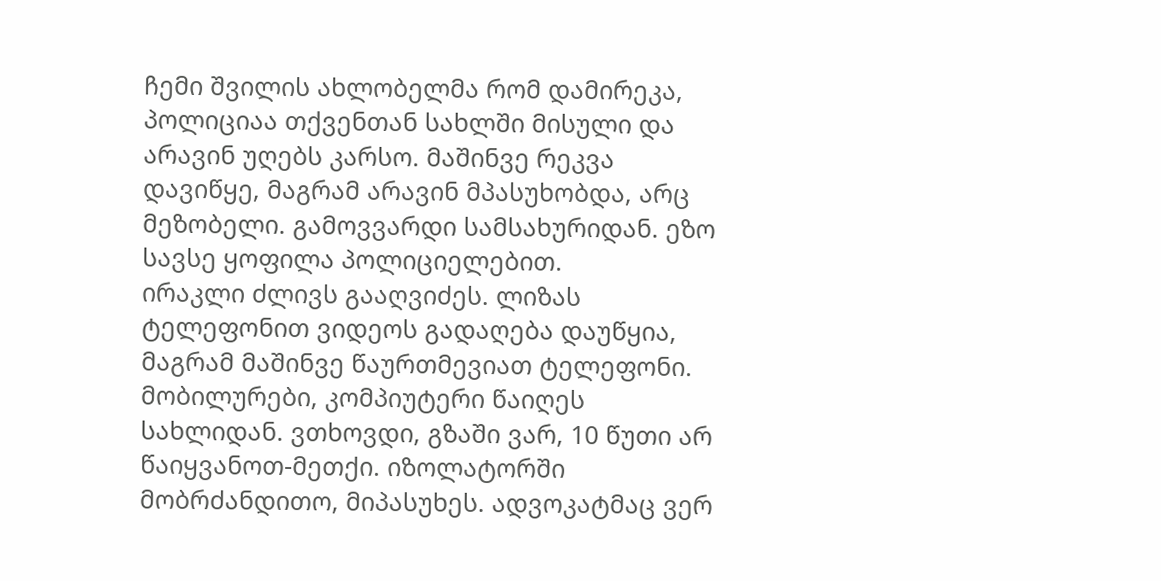ჩემი შვილის ახლობელმა რომ დამირეკა, პოლიციაა თქვენთან სახლში მისული და არავინ უღებს კარსო. მაშინვე რეკვა დავიწყე, მაგრამ არავინ მპასუხობდა, არც მეზობელი. გამოვვარდი სამსახურიდან. ეზო სავსე ყოფილა პოლიციელებით.
ირაკლი ძლივს გააღვიძეს. ლიზას ტელეფონით ვიდეოს გადაღება დაუწყია, მაგრამ მაშინვე წაურთმევიათ ტელეფონი. მობილურები, კომპიუტერი წაიღეს სახლიდან. ვთხოვდი, გზაში ვარ, 10 წუთი არ წაიყვანოთ-მეთქი. იზოლატორში მობრძანდითო, მიპასუხეს. ადვოკატმაც ვერ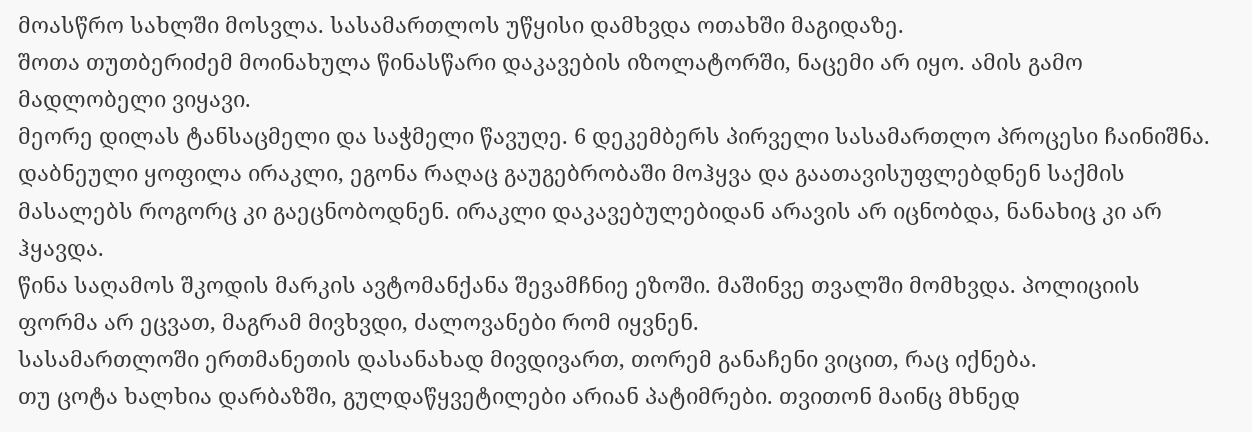მოასწრო სახლში მოსვლა. სასამართლოს უწყისი დამხვდა ოთახში მაგიდაზე.
შოთა თუთბერიძემ მოინახულა წინასწარი დაკავების იზოლატორში, ნაცემი არ იყო. ამის გამო მადლობელი ვიყავი.
მეორე დილას ტანსაცმელი და საჭმელი წავუღე. 6 დეკემბერს პირველი სასამართლო პროცესი ჩაინიშნა. დაბნეული ყოფილა ირაკლი, ეგონა რაღაც გაუგებრობაში მოჰყვა და გაათავისუფლებდნენ საქმის მასალებს როგორც კი გაეცნობოდნენ. ირაკლი დაკავებულებიდან არავის არ იცნობდა, ნანახიც კი არ ჰყავდა.
წინა საღამოს შკოდის მარკის ავტომანქანა შევამჩნიე ეზოში. მაშინვე თვალში მომხვდა. პოლიციის ფორმა არ ეცვათ, მაგრამ მივხვდი, ძალოვანები რომ იყვნენ.
სასამართლოში ერთმანეთის დასანახად მივდივართ, თორემ განაჩენი ვიცით, რაც იქნება.
თუ ცოტა ხალხია დარბაზში, გულდაწყვეტილები არიან პატიმრები. თვითონ მაინც მხნედ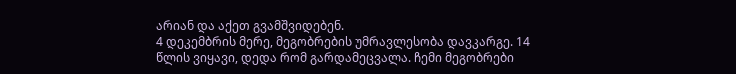არიან და აქეთ გვამშვიდებენ.
4 დეკემბრის მერე, მეგობრების უმრავლესობა დავკარგე. 14 წლის ვიყავი, დედა რომ გარდამეცვალა. ჩემი მეგობრები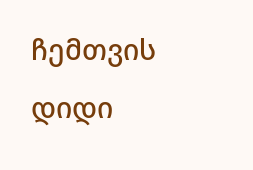ჩემთვის დიდი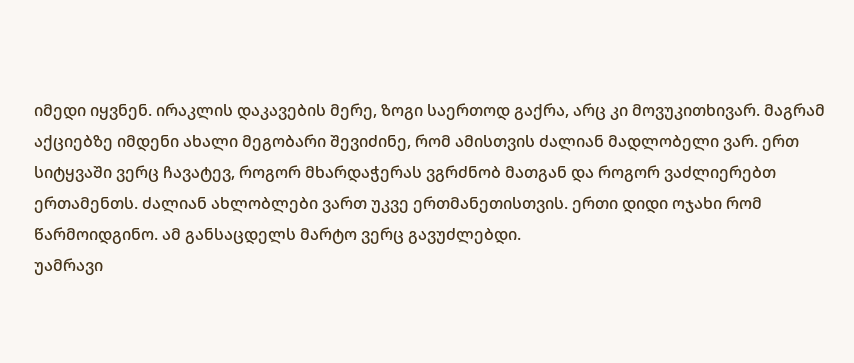იმედი იყვნენ. ირაკლის დაკავების მერე, ზოგი საერთოდ გაქრა, არც კი მოვუკითხივარ. მაგრამ აქციებზე იმდენი ახალი მეგობარი შევიძინე, რომ ამისთვის ძალიან მადლობელი ვარ. ერთ სიტყვაში ვერც ჩავატევ, როგორ მხარდაჭერას ვგრძნობ მათგან და როგორ ვაძლიერებთ ერთამენთს. ძალიან ახლობლები ვართ უკვე ერთმანეთისთვის. ერთი დიდი ოჯახი რომ წარმოიდგინო. ამ განსაცდელს მარტო ვერც გავუძლებდი.
უამრავი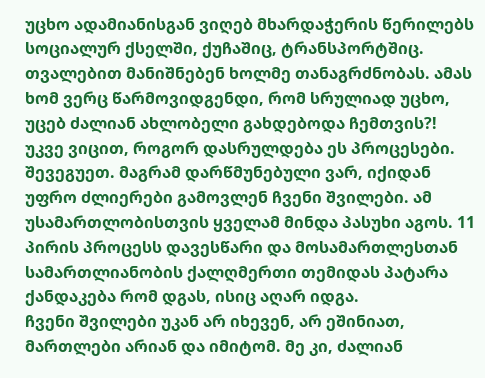უცხო ადამიანისგან ვიღებ მხარდაჭერის წერილებს სოციალურ ქსელში, ქუჩაშიც, ტრანსპორტშიც. თვალებით მანიშნებენ ხოლმე თანაგრძნობას. ამას ხომ ვერც წარმოვიდგენდი, რომ სრულიად უცხო, უცებ ძალიან ახლობელი გახდებოდა ჩემთვის?!
უკვე ვიცით, როგორ დასრულდება ეს პროცესები. შევეგუეთ. მაგრამ დარწმუნებული ვარ, იქიდან უფრო ძლიერები გამოვლენ ჩვენი შვილები. ამ უსამართლობისთვის ყველამ მინდა პასუხი აგოს. 11 პირის პროცესს დავესწარი და მოსამართლესთან სამართლიანობის ქალღმერთი თემიდას პატარა ქანდაკება რომ დგას, ისიც აღარ იდგა.
ჩვენი შვილები უკან არ იხევენ, არ ეშინიათ, მართლები არიან და იმიტომ. მე კი, ძალიან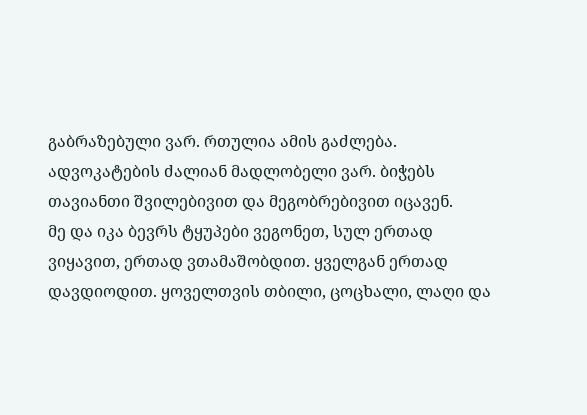გაბრაზებული ვარ. რთულია ამის გაძლება.
ადვოკატების ძალიან მადლობელი ვარ. ბიჭებს თავიანთი შვილებივით და მეგობრებივით იცავენ.
მე და იკა ბევრს ტყუპები ვეგონეთ, სულ ერთად ვიყავით, ერთად ვთამაშობდით. ყველგან ერთად დავდიოდით. ყოველთვის თბილი, ცოცხალი, ლაღი და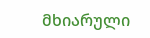მხიარული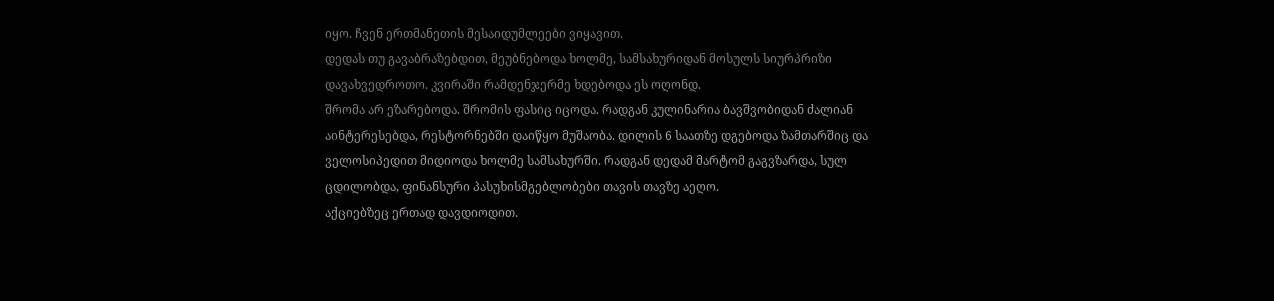იყო. ჩვენ ერთმანეთის მესაიდუმლეები ვიყავით.
დედას თუ გავაბრაზებდით, მეუბნებოდა ხოლმე, სამსახურიდან მოსულს სიურპრიზი დავახვედროთო. კვირაში რამდენჯერმე ხდებოდა ეს ოღონდ.
შრომა არ ეზარებოდა. შრომის ფასიც იცოდა. რადგან კულინარია ბავშვობიდან ძალიან აინტერესებდა, რესტორნებში დაიწყო მუშაობა. დილის 6 საათზე დგებოდა ზამთარშიც და ველოსიპედით მიდიოდა ხოლმე სამსახურში. რადგან დედამ მარტომ გაგვზარდა, სულ ცდილობდა, ფინანსური პასუხისმგებლობები თავის თავზე აეღო.
აქციებზეც ერთად დავდიოდით.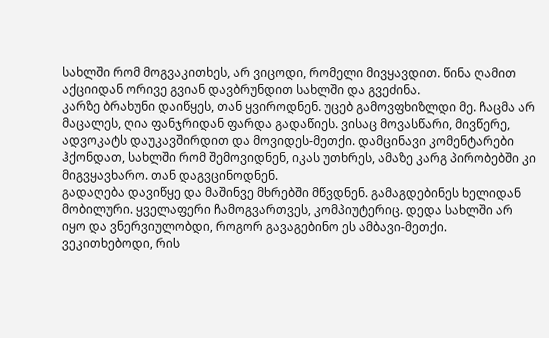სახლში რომ მოგვაკითხეს, არ ვიცოდი, რომელი მივყავდით. წინა ღამით აქციიდან ორივე გვიან დავბრუნდით სახლში და გვეძინა.
კარზე ბრახუნი დაიწყეს, თან ყვიროდნენ. უცებ გამოვფხიზლდი მე. ჩაცმა არ მაცალეს, ღია ფანჯრიდან ფარდა გადაწიეს. ვისაც მოვასწარი, მივწერე, ადვოკატს დაუკავშირდით და მოვიდეს-მეთქი. დამცინავი კომენტარები ჰქონდათ, სახლში რომ შემოვიდნენ, იკას უთხრეს, ამაზე კარგ პირობებში კი მიგვყავხარო. თან დაგვცინოდნენ.
გადაღება დავიწყე და მაშინვე მხრებში მწვდნენ. გამაგდებინეს ხელიდან მობილური. ყველაფერი ჩამოგვართვეს, კომპიუტერიც. დედა სახლში არ იყო და ვნერვიულობდი, როგორ გავაგებინო ეს ამბავი-მეთქი.
ვეკითხებოდი, რის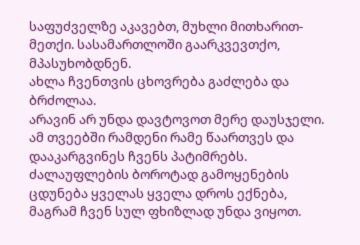საფუძველზე აკავებთ, მუხლი მითხარით-მეთქი. სასამართლოში გაარკვევთქო, მპასუხობდნენ.
ახლა ჩვენთვის ცხოვრება გაძლება და ბრძოლაა.
არავინ არ უნდა დავტოვოთ მერე დაუსჯელი. ამ თვეებში რამდენი რამე წაართვეს და დააკარგვინეს ჩვენს პატიმრებს. ძალაუფლების ბოროტად გამოყენების ცდუნება ყველას ყველა დროს ექნება, მაგრამ ჩვენ სულ ფხიზლად უნდა ვიყოთ.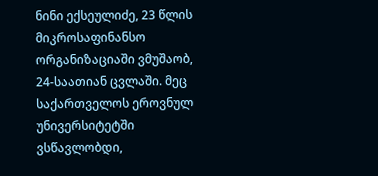ნინი ექსეულიძე, 23 წლის
მიკროსაფინანსო ორგანიზაციაში ვმუშაობ, 24-საათიან ცვლაში. მეც საქართველოს ეროვნულ უნივერსიტეტში ვსწავლობდი,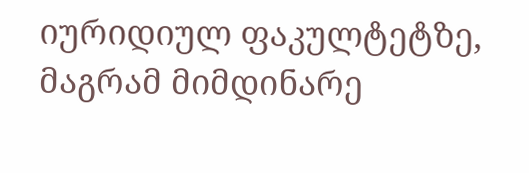იურიდიულ ფაკულტეტზე, მაგრამ მიმდინარე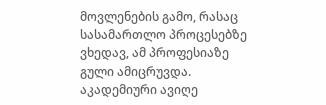მოვლენების გამო, რასაც სასამართლო პროცესებზე ვხედავ, ამ პროფესიაზე გული ამიცრუვდა. აკადემიური ავიღე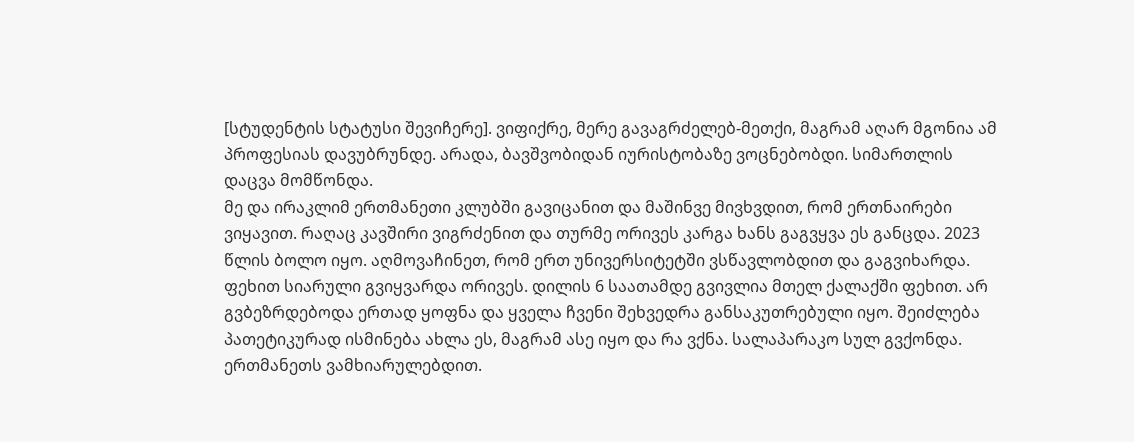[სტუდენტის სტატუსი შევიჩერე]. ვიფიქრე, მერე გავაგრძელებ-მეთქი, მაგრამ აღარ მგონია ამ პროფესიას დავუბრუნდე. არადა, ბავშვობიდან იურისტობაზე ვოცნებობდი. სიმართლის დაცვა მომწონდა.
მე და ირაკლიმ ერთმანეთი კლუბში გავიცანით და მაშინვე მივხვდით, რომ ერთნაირები ვიყავით. რაღაც კავშირი ვიგრძენით და თურმე ორივეს კარგა ხანს გაგვყვა ეს განცდა. 2023 წლის ბოლო იყო. აღმოვაჩინეთ, რომ ერთ უნივერსიტეტში ვსწავლობდით და გაგვიხარდა.
ფეხით სიარული გვიყვარდა ორივეს. დილის 6 საათამდე გვივლია მთელ ქალაქში ფეხით. არ გვბეზრდებოდა ერთად ყოფნა და ყველა ჩვენი შეხვედრა განსაკუთრებული იყო. შეიძლება პათეტიკურად ისმინება ახლა ეს, მაგრამ ასე იყო და რა ვქნა. სალაპარაკო სულ გვქონდა. ერთმანეთს ვამხიარულებდით.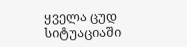ყველა ცუდ სიტუაციაში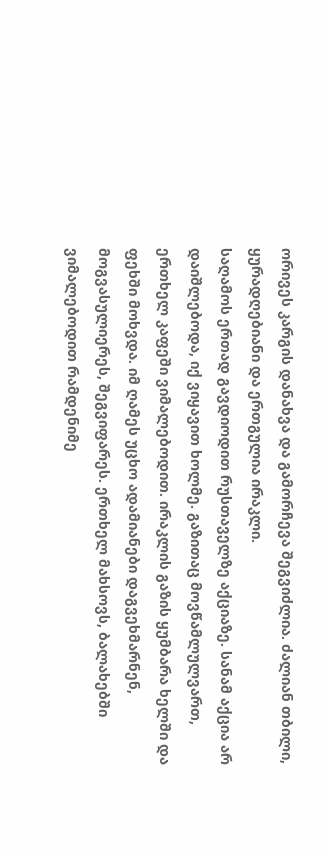ორივეს კარგის დანახვა და გამორჩევა შეგვიძლია. ძალიან თბილი, ყურადღებიანი და ერთგულია ირაკლი.
საღამოს ერთად გავდიოდით რუსთაველზე აქციაზე. სანამ აქცია არ დაიშლებოდა, იქ ვიყავით ხოლმე. გაზითაც მოვწამლულვართ, ერთხელ კაფეში ვიმალებოდით. ირაკლის გაზის ყუმბარა ხელში და ფეხში მოხვდა. იმ ღამეს უცხო ადამიანები დაგვეხმარნენ, მოგვასულიერეს, შეგვიფარეს. ერთხელ მახსოვს, ბალახებში ვიმალებოდით რამდენიმე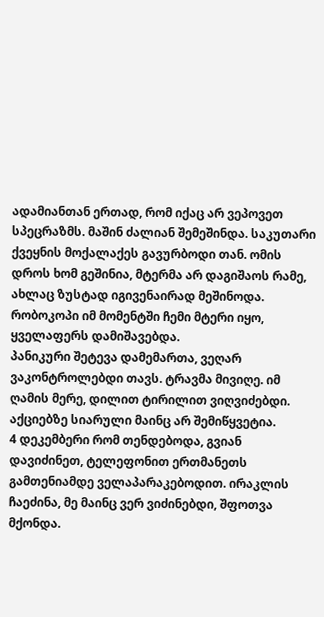ადამიანთან ერთად, რომ იქაც არ ვეპოვეთ სპეცრაზმს. მაშინ ძალიან შემეშინდა. საკუთარი ქვეყნის მოქალაქეს გავურბოდი თან. ომის დროს ხომ გეშინია, მტერმა არ დაგიშაოს რამე, ახლაც ზუსტად იგივენაირად მეშინოდა. რობოკოპი იმ მომენტში ჩემი მტერი იყო, ყველაფერს დამიშავებდა.
პანიკური შეტევა დამემართა, ვეღარ ვაკონტროლებდი თავს. ტრავმა მივიღე. იმ ღამის მერე, დილით ტირილით ვიღვიძებდი. აქციებზე სიარული მაინც არ შემიწყვეტია.
4 დეკემბერი რომ თენდებოდა, გვიან დავიძინეთ, ტელეფონით ერთმანეთს გამთენიამდე ველაპარაკებოდით. ირაკლის ჩაეძინა, მე მაინც ვერ ვიძინებდი, შფოთვა მქონდა.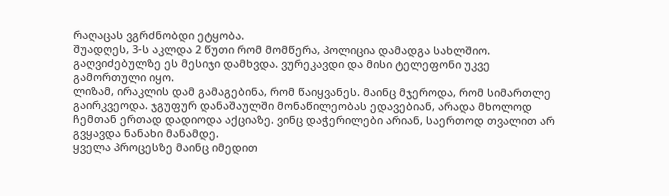რაღაცას ვგრძნობდი ეტყობა.
შუადღეს, 3-ს აკლდა 2 წუთი რომ მომწერა, პოლიცია დამადგა სახლშიო. გაღვიძებულზე ეს მესიჯი დამხვდა. ვურეკავდი და მისი ტელეფონი უკვე გამორთული იყო.
ლიზამ, ირაკლის დამ გამაგებინა, რომ წაიყვანეს. მაინც მჯეროდა, რომ სიმართლე გაირკვეოდა. ჯგუფურ დანაშაულში მონაწილეობას ედავებიან, არადა მხოლოდ ჩემთან ერთად დადიოდა აქციაზე. ვინც დაჭერილები არიან, საერთოდ თვალით არ გვყავდა ნანახი მანამდე.
ყველა პროცესზე მაინც იმედით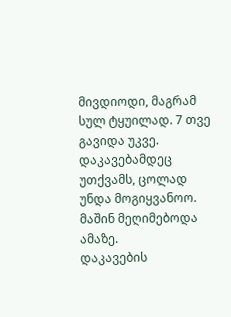მივდიოდი, მაგრამ სულ ტყუილად. 7 თვე გავიდა უკვე.
დაკავებამდეც უთქვამს, ცოლად უნდა მოგიყვანოო. მაშინ მეღიმებოდა ამაზე.
დაკავების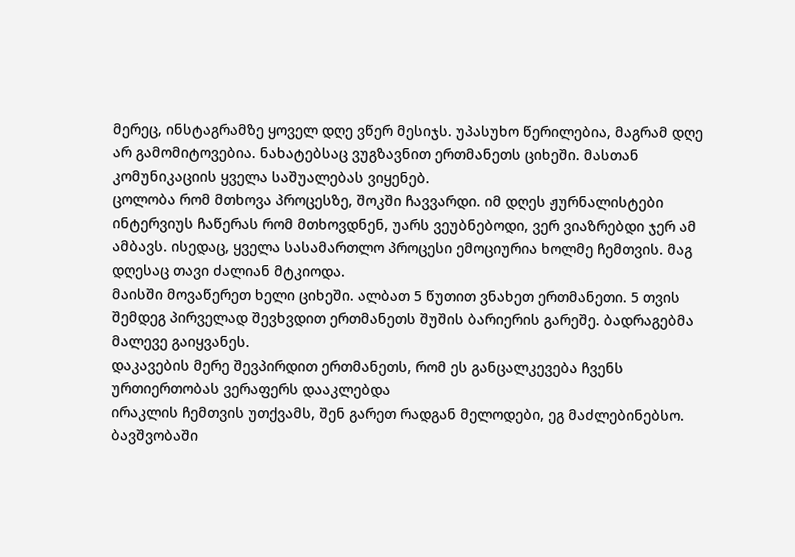მერეც, ინსტაგრამზე ყოველ დღე ვწერ მესიჯს. უპასუხო წერილებია, მაგრამ დღე არ გამომიტოვებია. ნახატებსაც ვუგზავნით ერთმანეთს ციხეში. მასთან კომუნიკაციის ყველა საშუალებას ვიყენებ.
ცოლობა რომ მთხოვა პროცესზე, შოკში ჩავვარდი. იმ დღეს ჟურნალისტები ინტერვიუს ჩაწერას რომ მთხოვდნენ, უარს ვეუბნებოდი, ვერ ვიაზრებდი ჯერ ამ ამბავს. ისედაც, ყველა სასამართლო პროცესი ემოციურია ხოლმე ჩემთვის. მაგ დღესაც თავი ძალიან მტკიოდა.
მაისში მოვაწერეთ ხელი ციხეში. ალბათ 5 წუთით ვნახეთ ერთმანეთი. 5 თვის შემდეგ პირველად შევხვდით ერთმანეთს შუშის ბარიერის გარეშე. ბადრაგებმა მალევე გაიყვანეს.
დაკავების მერე შევპირდით ერთმანეთს, რომ ეს განცალკევება ჩვენს ურთიერთობას ვერაფერს დააკლებდა
ირაკლის ჩემთვის უთქვამს, შენ გარეთ რადგან მელოდები, ეგ მაძლებინებსო.
ბავშვობაში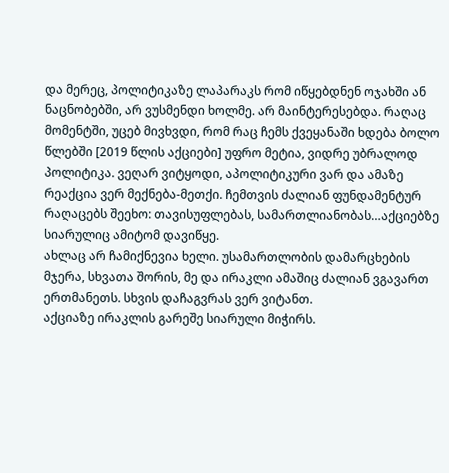და მერეც, პოლიტიკაზე ლაპარაკს რომ იწყებდნენ ოჯახში ან ნაცნობებში, არ ვუსმენდი ხოლმე. არ მაინტერესებდა. რაღაც მომენტში, უცებ მივხვდი, რომ რაც ჩემს ქვეყანაში ხდება ბოლო წლებში [2019 წლის აქციები] უფრო მეტია, ვიდრე უბრალოდ პოლიტიკა. ვეღარ ვიტყოდი, აპოლიტიკური ვარ და ამაზე რეაქცია ვერ მექნება-მეთქი. ჩემთვის ძალიან ფუნდამენტურ რაღაცებს შეეხო: თავისუფლებას, სამართლიანობას…აქციებზე სიარულიც ამიტომ დავიწყე.
ახლაც არ ჩამიქნევია ხელი. უსამართლობის დამარცხების მჯერა, სხვათა შორის, მე და ირაკლი ამაშიც ძალიან ვგავართ ერთმანეთს. სხვის დაჩაგვრას ვერ ვიტანთ.
აქციაზე ირაკლის გარეშე სიარული მიჭირს.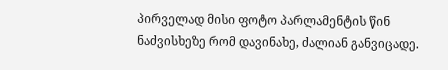პირველად მისი ფოტო პარლამენტის წინ ნაძვისხეზე რომ დავინახე, ძალიან განვიცადე.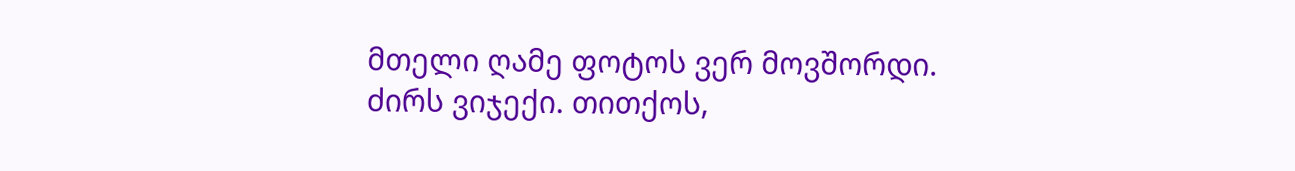მთელი ღამე ფოტოს ვერ მოვშორდი. ძირს ვიჯექი. თითქოს,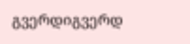გვერდიგვერდ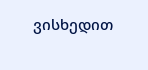ვისხედით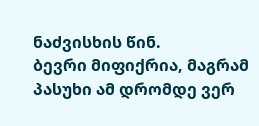ნაძვისხის წინ.
ბევრი მიფიქრია, მაგრამ პასუხი ამ დრომდე ვერ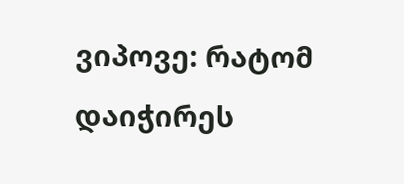ვიპოვე: რატომ დაიჭირეს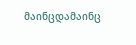მაინცდამაინც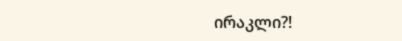ირაკლი?!